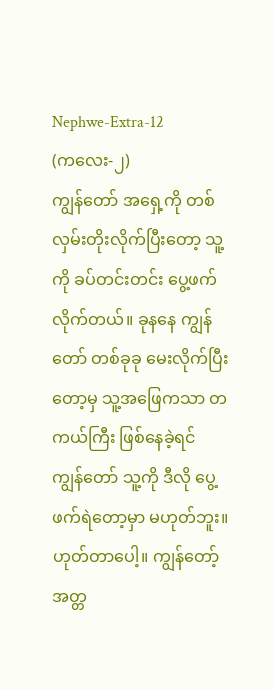Nephwe-Extra-12
(ကလေး-၂)
ကျွန်တော် အရှေ့ကို တစ်လှမ်းတိုးလိုက်ပြီးတော့ သူ့ကို ခပ်တင်းတင်း ပွေ့ဖက်လိုက်တယ်။ ခုနနေ ကျွန်တော် တစ်ခုခု မေးလိုက်ပြီးတော့မှ သူ့အဖြေကသာ တကယ်ကြီး ဖြစ်နေခဲ့ရင် ကျွန်တော် သူ့ကို ဒီလို ပွေ့ဖက်ရဲတော့မှာ မဟုတ်ဘူး။
ဟုတ်တာပေါ့။ ကျွန်တော့်အတ္တ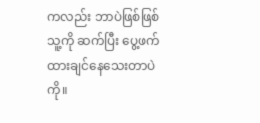ကလည်း ဘာပဲဖြစ်ဖြစ် သူ့ကို ဆက်ပြီး ပွေ့ဖက် ထားချင်နေသေးတာပဲကို။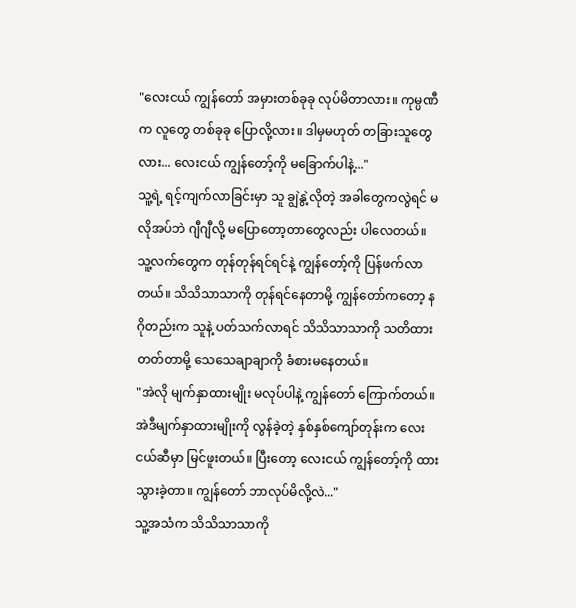"လေးငယ် ကျွန်တော် အမှားတစ်ခုခု လုပ်မိတာလား။ ကုမ္ပဏီက လူတွေ တစ်ခုခု ပြောလို့လား။ ဒါမှမဟုတ် တခြားသူတွေလား... လေးငယ် ကျွန်တော့်ကို မခြောက်ပါနဲ့..."
သူ့ရဲ့ ရင့်ကျက်လာခြင်းမှာ သူ ချွဲနွဲ့လိုတဲ့ အခါတွေကလွဲရင် မလိုအပ်ဘဲ ဂျီဂျီလို့ မပြောတော့တာတွေလည်း ပါလေတယ်။
သူ့လက်တွေက တုန်တုန်ရင်ရင်နဲ့ ကျွန်တော့်ကို ပြန်ဖက်လာတယ်။ သိသိသာသာကို တုန်ရင်နေတာမို့ ကျွန်တော်ကတော့ နဂိုတည်းက သူနဲ့ ပတ်သက်လာရင် သိသိသာသာကို သတိထားတတ်တာမို့ သေသေချာချာကို ခံစားမနေတယ်။
"အဲလို မျက်နှာထားမျိုး မလုပ်ပါနဲ့ ကျွန်တော် ကြောက်တယ်။ အဲဒီမျက်နှာထားမျိုးကို လွန်ခဲ့တဲ့ နှစ်နှစ်ကျော်တုန်းက လေးငယ်ဆီမှာ မြင်ဖူးတယ်။ ပြီးတော့ လေးငယ် ကျွန်တော့်ကို ထားသွားခဲ့တာ။ ကျွန်တော် ဘာလုပ်မိလို့လဲ..."
သူ့အသံက သိသိသာသာကို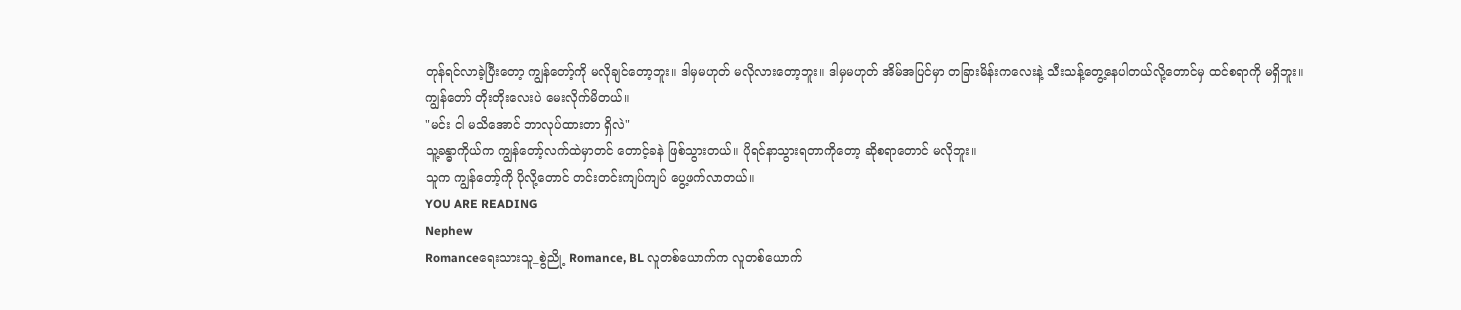တုန်ရင်လာခဲ့ပြီးတော့ ကျွန်တော့်ကို မလိုချင်တော့ဘူး။ ဒါမှမဟုတ် မလိုလားတော့ဘူး။ ဒါမှမဟုတ် အိမ်အပြင်မှာ တခြားမိန်းကလေးနဲ့ သီးသန့်တွေ့နေပါတယ်လို့တောင်မှ ထင်စရာကို မရှိဘူး။
ကျွန်တော် တိုးတိုးလေးပဲ မေးလိုက်မိတယ်။
"မင်း ငါ မသိအောင် ဘာလုပ်ထားတာ ရှိလဲ"
သူ့ခန္ဓာကိုယ်က ကျွန်တော့်လက်ထဲမှာတင် တောင့်ခနဲ ဖြစ်သွားတယ်။ ပိုရင်နာသွားရတာကိုတော့ ဆိုစရာတောင် မလိုဘူး။
သူက ကျွန်တော့်ကို ပိုလို့တောင် တင်းတင်းကျပ်ကျပ် ပွေ့ဖက်လာတယ်။
YOU ARE READING
Nephew
Romanceရေးသားသူ_စွဲညို့ Romance, BL လူတစ်ယောက်က လူတစ်ယောက်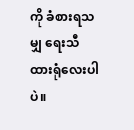ကို ခံစားရသမျှ ရေးသီထားရုံလေးပါပဲ။